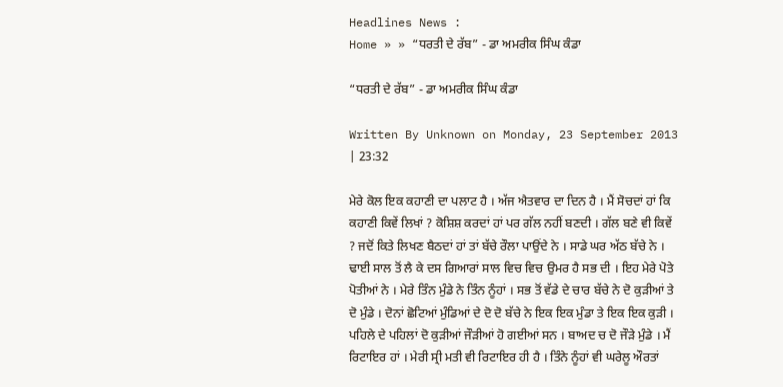Headlines News :
Home » » “ਧਰਤੀ ਦੇ ਰੱਬ” - ਡਾ ਅਮਰੀਕ ਸਿੰਘ ਕੰਡਾ

“ਧਰਤੀ ਦੇ ਰੱਬ” - ਡਾ ਅਮਰੀਕ ਸਿੰਘ ਕੰਡਾ

Written By Unknown on Monday, 23 September 2013 | 23:32

ਮੇਰੇ ਕੋਲ ਇਕ ਕਹਾਣੀ ਦਾ ਪਲਾਟ ਹੈ । ਅੱਜ ਐਤਵਾਰ ਦਾ ਦਿਨ ਹੈ । ਮੈਂ ਸੋਚਦਾਂ ਹਾਂ ਕਿ ਕਹਾਣੀ ਕਿਵੇਂ ਲਿਖਾਂ ? ਕੋਸ਼ਿਸ਼ ਕਰਦਾਂ ਹਾਂ ਪਰ ਗੱਲ ਨਹੀਂ ਬਣਦੀ । ਗੱਲ ਬਣੇ ਵੀ ਕਿਵੇਂ ? ਜਦੋਂ ਕਿਤੇ ਲਿਖਣ ਬੈਠਦਾਂ ਹਾਂ ਤਾਂ ਬੱਚੇ ਰੌਲਾ ਪਾਉਂਦੇ ਨੇ । ਸਾਡੇ ਘਰ ਅੱਠ ਬੱਚੇ ਨੇ । ਢਾਈ ਸਾਲ ਤੋਂ ਲੈ ਕੇ ਦਸ ਗਿਆਰਾਂ ਸਾਲ ਵਿਚ ਵਿਚ ਉਮਰ ਹੈ ਸਭ ਦੀ । ਇਹ ਮੇਰੇ ਪੋਤੇ ਪੋਤੀਆਂ ਨੇ । ਮੇਰੇ ਤਿੰਨ ਮੁੰਡੇ ਨੇ ਤਿੰਨ ਨੂੰਹਾਂ । ਸਭ ਤੋਂ ਵੱਡੇ ਦੇ ਚਾਰ ਬੱਚੇ ਨੇ ਦੋ ਕੁੜੀਆਂ ਤੇ ਦੋ ਮੁੰਡੇ । ਦੋਨਾਂ ਛੋਟਿਆਂ ਮੁੰਡਿਆਂ ਦੇ ਦੋ ਦੋ ਬੱਚੇ ਨੇ ਇਕ ਇਕ ਮੁੰਡਾ ਤੇ ਇਕ ਇਕ ਕੁੜੀ । ਪਹਿਲੇ ਦੇ ਪਹਿਲਾਂ ਦੋ ਕੁੜੀਆਂ ਜੌੜੀਆਂ ਹੋ ਗਈਆਂ ਸਨ । ਬਾਅਦ ਚ ਦੋ ਜੌੜੇ ਮੁੰਡੇ । ਮੈਂ ਰਿਟਾਇਰ ਹਾਂ । ਮੇਰੀ ਸ੍ਰੀ ਮਤੀ ਵੀ ਰਿਟਾਇਰ ਹੀ ਹੈ । ਤਿੰਨੇ ਨੂੰਹਾਂ ਵੀ ਘਰੇਲੂ ਔਰਤਾਂ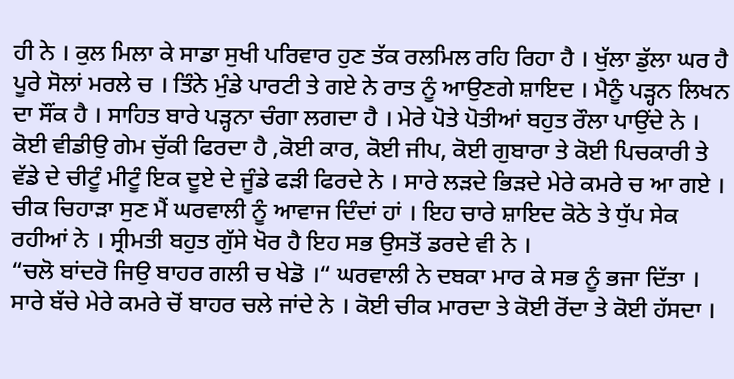ਹੀ ਨੇ । ਕੁਲ ਮਿਲਾ ਕੇ ਸਾਡਾ ਸੁਖੀ ਪਰਿਵਾਰ ਹੁਣ ਤੱਕ ਰਲਮਿਲ ਰਹਿ ਰਿਹਾ ਹੈ । ਖੁੱਲਾ ਡੁੱਲਾ ਘਰ ਹੈ ਪੂਰੇ ਸੋਲਾਂ ਮਰਲੇ ਚ । ਤਿੰਨੇ ਮੁੰਡੇ ਪਾਰਟੀ ਤੇ ਗਏ ਨੇ ਰਾਤ ਨੂੰ ਆਉਣਗੇ ਸ਼ਾਇਦ । ਮੈਨੂੰ ਪੜ੍ਹਨ ਲਿਖਨ ਦਾ ਸੌਂਕ ਹੈ । ਸਾਹਿਤ ਬਾਰੇ ਪੜ੍ਹਨਾ ਚੰਗਾ ਲਗਦਾ ਹੈ । ਮੇਰੇ ਪੋਤੇ ਪੋਤੀਆਂ ਬਹੁਤ ਰੌਲਾ ਪਾਉਂਦੇ ਨੇ । ਕੋਈ ਵੀਡੀਉ ਗੇਮ ਚੁੱਕੀ ਫਿਰਦਾ ਹੈ ,ਕੋਈ ਕਾਰ, ਕੋਈ ਜੀਪ, ਕੋਈ ਗੁਬਾਰਾ ਤੇ ਕੋਈ ਪਿਚਕਾਰੀ ਤੇ ਵੱਡੇ ਦੇ ਚੀਟੂੰ ਮੀਟੂੰ ਇਕ ਦੂਏ ਦੇ ਜੂੰਡੇ ਫੜੀ ਫਿਰਦੇ ਨੇ । ਸਾਰੇ ਲੜਦੇ ਭਿੜਦੇ ਮੇਰੇ ਕਮਰੇ ਚ ਆ ਗਏ । ਚੀਕ ਚਿਹਾੜਾ ਸੁਣ ਮੈਂ ਘਰਵਾਲੀ ਨੂੰ ਆਵਾਜ ਦਿੰਦਾਂ ਹਾਂ । ਇਹ ਚਾਰੇ ਸ਼ਾਇਦ ਕੋਠੇ ਤੇ ਧੁੱਪ ਸੇਕ ਰਹੀਆਂ ਨੇ । ਸ੍ਰੀਮਤੀ ਬਹੁਤ ਗੁੱਸੇ ਖੋਰ ਹੈ ਇਹ ਸਭ ਉਸਤੋਂ ਡਰਦੇ ਵੀ ਨੇ ।
“ਚਲੋ ਬਾਂਦਰੋ ਜਿਉ ਬਾਹਰ ਗਲੀ ਚ ਖੇਡੋ ।“ ਘਰਵਾਲੀ ਨੇ ਦਬਕਾ ਮਾਰ ਕੇ ਸਭ ਨੂੰ ਭਜਾ ਦਿੱਤਾ ।
ਸਾਰੇ ਬੱਚੇ ਮੇਰੇ ਕਮਰੇ ਚੋਂ ਬਾਹਰ ਚਲੇ ਜਾਂਦੇ ਨੇ । ਕੋਈ ਚੀਕ ਮਾਰਦਾ ਤੇ ਕੋਈ ਰੋਂਦਾ ਤੇ ਕੋਈ ਹੱਸਦਾ ।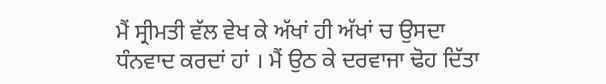ਮੈਂ ਸ੍ਰੀਮਤੀ ਵੱਲ ਵੇਖ ਕੇ ਅੱਖਾਂ ਹੀ ਅੱਖਾਂ ਚ ਉਸਦਾ ਧੰਨਵਾਦ ਕਰਦਾਂ ਹਾਂ । ਮੈਂ ਉਠ ਕੇ ਦਰਵਾਜਾ ਢੋਹ ਦਿੱਤਾ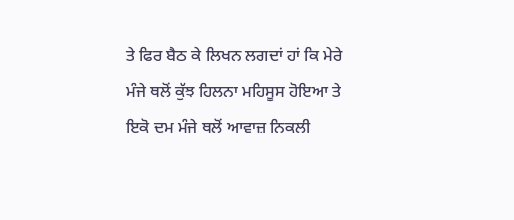ਤੇ ਫਿਰ ਬੈਠ ਕੇ ਲਿਖਨ ਲਗਦਾਂ ਹਾਂ ਕਿ ਮੇਰੇ ਮੰਜੇ ਥਲੋਂ ਕੁੱਝ ਹਿਲਨਾ ਮਹਿਸੂਸ ਹੋਇਆ ਤੇ ਇਕੋ ਦਮ ਮੰਜੇ ਥਲੋਂ ਆਵਾਜ਼ ਨਿਕਲੀ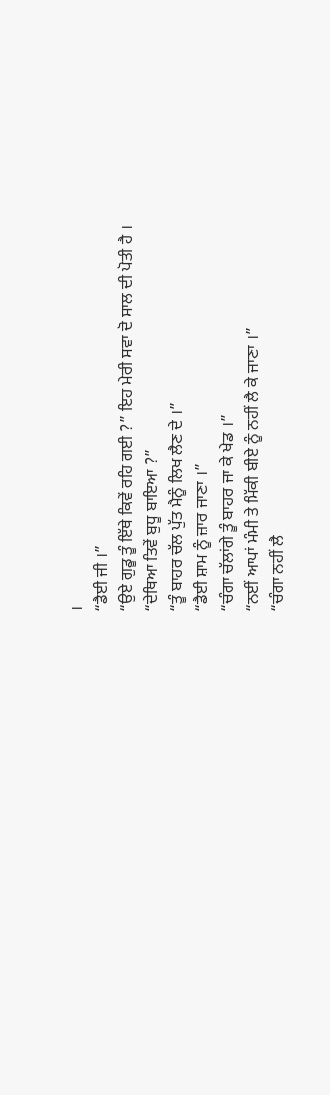।
“ਡੈਈ ਜੀ ।”
“ਉਏ ਗੁਡੂ ਤੂੰ ਇੱਥੇ ਕਿਵੇਂ ਰਹਿ ਗਈ ?” ਇਹ ਮੇਰੀ ਸਵਾ ਦੋ ਸਾਲ ਦੀ ਪੋਤੀ ਹੈ ।
“ਦੇਥਿਆ ਤਿਵੇਂ ਬੁਧੂ ਬਾਇਆ ?”
“ਤੂੰ ਬਾਹਰ ਚੱਲ ਪੁੱਤ ਮੈਨੂੰ ਲਿਖ ਲੈਣ ਦੇ ।”
“ਡੈਈ ਸ਼ਾਮ ਨੂੰ ਜ਼ਾਰ ਜਾਣਾ ।”
“ਚੰਗਾ ਚੱਲਾਂਗੇ ਤੂੰ ਬਾਹਰ ਜਾ ਕੇ ਖੇਡ ।”
“ਨਈਂ ਆਪਾਂ ਮੰਮੀ ਤੇ ਮਿੱਕੀ ਬੀਏ ਨੂੰ ਨਹੀਂ ਲੈ ਕੇ ਜਾਣਾ ।”
“ਚੰਗਾ ਨਹੀਂ ਲੈ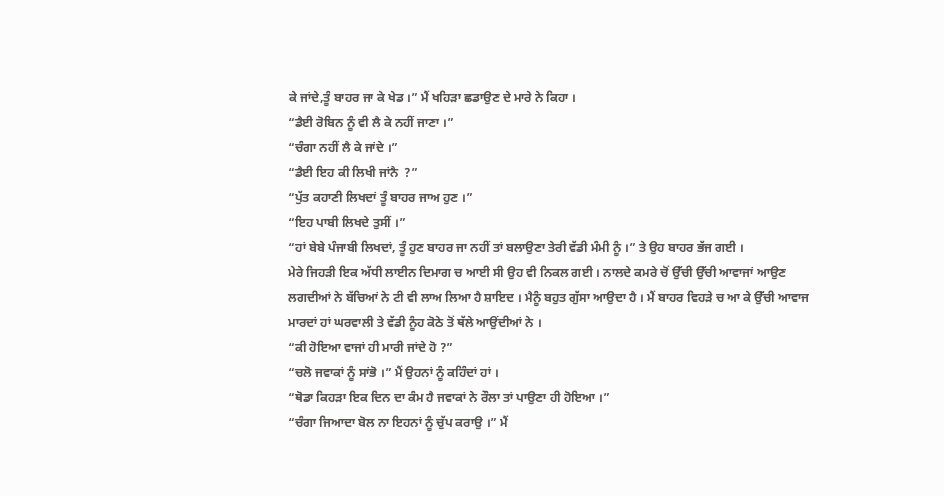ਕੇ ਜਾਂਦੇ,ਤੂੰ ਬਾਹਰ ਜਾ ਕੇ ਖੇਡ ।” ਮੈਂ ਖਹਿੜਾ ਛਡਾਉਣ ਦੇ ਮਾਰੇ ਨੇ ਕਿਹਾ ।
“ਡੈਈ ਰੋਬਿਨ ਨੂੰ ਵੀ ਲੈ ਕੇ ਨਹੀਂ ਜਾਣਾ ।”
“ਚੰਗਾ ਨਹੀਂ ਲੈ ਕੇ ਜਾਂਦੇ ।”
“ਡੈਈ ਇਹ ਕੀ ਲਿਖੀ ਜਾਂਨੈ  ?”
“ਪੁੱਤ ਕਹਾਣੀ ਲਿਖਦਾਂ ਤੂੰ ਬਾਹਰ ਜਾਅ ਹੁਣ ।”
“ਇਹ ਪਾਬੀ ਲਿਖਦੇ ਤੁਸੀਂ ।”
“ਹਾਂ ਬੇਬੇ ਪੰਜਾਬੀ ਲਿਖਦਾਂ, ਤੂੰ ਹੁਣ ਬਾਹਰ ਜਾ ਨਹੀਂ ਤਾਂ ਬਲਾਉਣਾ ਤੇਰੀ ਵੱਡੀ ਮੰਮੀ ਨੂੰ ।” ਤੇ ਉਹ ਬਾਹਰ ਭੱਜ ਗਈ ।
ਮੇਰੇ ਜਿਹੜੀ ਇਕ ਅੱਧੀ ਲਾਈਨ ਦਿਮਾਗ ਚ ਆਈ ਸੀ ਉਹ ਵੀ ਨਿਕਲ ਗਈ । ਨਾਲਦੇ ਕਮਰੇ ਚੋਂ ਉੱਚੀ ਉੱਚੀ ਆਵਾਜਾਂ ਆਉਣ ਲਗਦੀਆਂ ਨੇ ਬੱਚਿਆਂ ਨੇ ਟੀ ਵੀ ਲਾਅ ਲਿਆ ਹੈ ਸ਼ਾਇਦ । ਮੈਨੂੰ ਬਹੁਤ ਗੁੱਸਾ ਆਉਦਾ ਹੈ । ਮੈਂ ਬਾਹਰ ਵਿਹੜੇ ਚ ਆ ਕੇ ਉੱਚੀ ਆਵਾਜ ਮਾਰਦਾਂ ਹਾਂ ਘਰਵਾਲੀ ਤੇ ਵੱਡੀ ਨੂੰਹ ਕੋਠੇ ਤੋਂ ਥੱਲੇ ਆਉਂਦੀਆਂ ਨੇ ।
“ਕੀ ਹੋਇਆ ਵਾਜਾਂ ਹੀ ਮਾਰੀ ਜਾਂਦੇ ਹੋ ?”
“ਚਲੋ ਜਵਾਕਾਂ ਨੂੰ ਸਾਂਭੋ ।” ਮੈਂ ਉਹਨਾਂ ਨੂੰ ਕਹਿੰਦਾਂ ਹਾਂ ।
“ਥੋਡਾ ਕਿਹੜਾ ਇਕ ਦਿਨ ਦਾ ਕੰਮ ਹੈ ਜਵਾਕਾਂ ਨੇ ਰੌਲਾ ਤਾਂ ਪਾਉਣਾ ਹੀ ਹੋਇਆ ।”
“ਚੰਗਾ ਜਿਆਦਾ ਬੋਲ ਨਾ ਇਹਨਾਂ ਨੂੰ ਚੁੱਪ ਕਰਾਉ ।” ਮੈਂ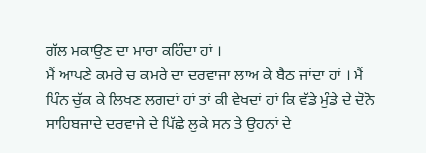ਗੱਲ ਮਕਾਉਣ ਦਾ ਮਾਰਾ ਕਹਿੰਦਾ ਹਾਂ ।
ਮੈਂ ਆਪਣੇ ਕਮਰੇ ਚ ਕਮਰੇ ਦਾ ਦਰਵਾਜਾ ਲਾਅ ਕੇ ਬੈਠ ਜਾਂਦਾ ਹਾਂ । ਮੈਂ ਪਿੰਨ ਚੁੱਕ ਕੇ ਲਿਖਣ ਲਗਦਾਂ ਹਾਂ ਤਾਂ ਕੀ ਵੇਖਦਾਂ ਹਾਂ ਕਿ ਵੱਡੇ ਮੁੰਡੇ ਦੇ ਦੋਨੋ ਸਾਹਿਬਜਾਦੇ ਦਰਵਾਜੇ ਦੇ ਪਿੱਛੇ ਲੁਕੇ ਸਨ ਤੇ ਉਹਨਾਂ ਦੇ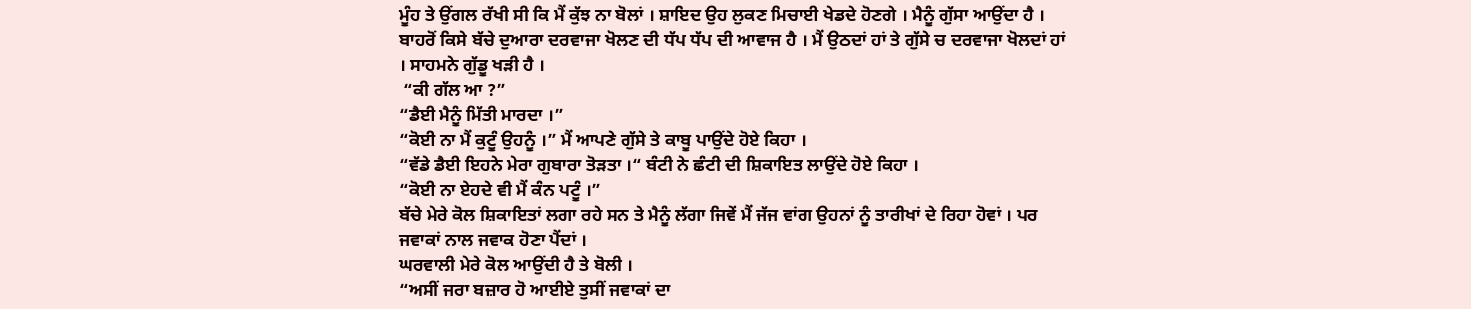ਮੂੰਹ ਤੇ ਉਂਗਲ ਰੱਖੀ ਸੀ ਕਿ ਮੈਂ ਕੁੱਝ ਨਾ ਬੋਲਾਂ । ਸ਼ਾਇਦ ਉਹ ਲੁਕਣ ਮਿਚਾਈ ਖੇਡਦੇ ਹੋਣਗੇ । ਮੈਨੂੰ ਗੁੱਸਾ ਆਉਂਦਾ ਹੈ । ਬਾਹਰੋਂ ਕਿਸੇ ਬੱਚੇ ਦੁਆਰਾ ਦਰਵਾਜਾ ਖੋਲਣ ਦੀ ਧੱਪ ਧੱਪ ਦੀ ਆਵਾਜ ਹੈ । ਮੈਂ ਉਠਦਾਂ ਹਾਂ ਤੇ ਗੁੱਸੇ ਚ ਦਰਵਾਜਾ ਖੋਲਦਾਂ ਹਾਂ । ਸਾਹਮਨੇ ਗੁੱਡੂ ਖੜੀ ਹੈ ।
 “ਕੀ ਗੱਲ ਆ ?”
“ਡੈਈ ਮੈਨੂੰ ਮਿੱਤੀ ਮਾਰਦਾ ।”
“ਕੋਈ ਨਾ ਮੈਂ ਕੁਟੂੰ ਉਹਨੂੰ ।” ਮੈਂ ਆਪਣੇ ਗੁੱਸੇ ਤੇ ਕਾਬੂ ਪਾਉਂਦੇ ਹੋਏ ਕਿਹਾ ।
“ਵੱਡੇ ਡੈਈ ਇਹਨੇ ਮੇਰਾ ਗੁਬਾਰਾ ਤੋੜਤਾ ।“ ਬੰਟੀ ਨੇ ਛੰਟੀ ਦੀ ਸ਼ਿਕਾਇਤ ਲਾਉਂਦੇ ਹੋਏ ਕਿਹਾ ।
“ਕੋਈ ਨਾ ਏਹਦੇ ਵੀ ਮੈਂ ਕੰਨ ਪਟੂੰ ।”
ਬੱਚੇ ਮੇਰੇ ਕੋਲ ਸ਼ਿਕਾਇਤਾਂ ਲਗਾ ਰਹੇ ਸਨ ਤੇ ਮੈਨੂੰ ਲੱਗਾ ਜਿਵੇਂ ਮੈਂ ਜੱਜ ਵਾਂਗ ਉਹਨਾਂ ਨੂੰ ਤਾਰੀਖਾਂ ਦੇ ਰਿਹਾ ਹੋਵਾਂ । ਪਰ ਜਵਾਕਾਂ ਨਾਲ ਜਵਾਕ ਹੋਣਾ ਪੈਂਦਾਂ ।
ਘਰਵਾਲੀ ਮੇਰੇ ਕੋਲ ਆਉਂਦੀ ਹੈ ਤੇ ਬੋਲੀ ।
“ਅਸੀਂ ਜਰਾ ਬਜ਼ਾਰ ਹੋ ਆਈਏ ਤੁਸੀਂ ਜਵਾਕਾਂ ਦਾ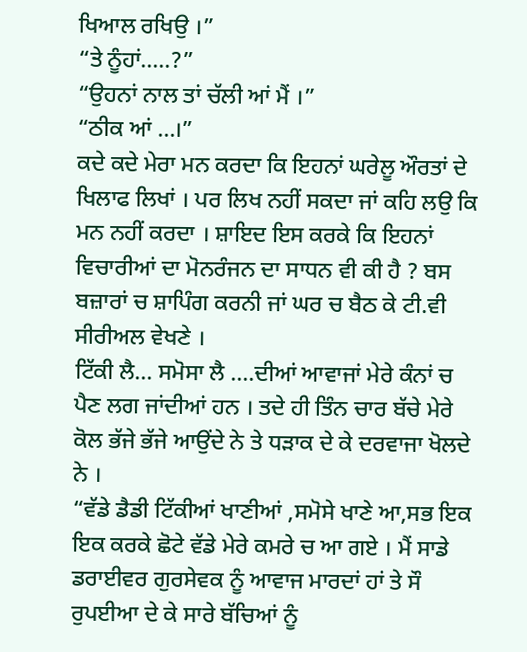ਖਿਆਲ ਰਖਿਉ ।”
“ਤੇ ਨੂੰਹਾਂ…..?”
“ਉਹਨਾਂ ਨਾਲ ਤਾਂ ਚੱਲੀ ਆਂ ਮੈਂ ।”
“ਠੀਕ ਆਂ …।”
ਕਦੇ ਕਦੇ ਮੇਰਾ ਮਨ ਕਰਦਾ ਕਿ ਇਹਨਾਂ ਘਰੇਲੂ ਔਰਤਾਂ ਦੇ ਖਿਲਾਫ ਲਿਖਾਂ । ਪਰ ਲਿਖ ਨਹੀਂ ਸਕਦਾ ਜਾਂ ਕਹਿ ਲਉ ਕਿ ਮਨ ਨਹੀਂ ਕਰਦਾ । ਸ਼ਾਇਦ ਇਸ ਕਰਕੇ ਕਿ ਇਹਨਾਂ ਵਿਚਾਰੀਆਂ ਦਾ ਮੋਨਰੰਜਨ ਦਾ ਸਾਧਨ ਵੀ ਕੀ ਹੈ ? ਬਸ ਬਜ਼ਾਰਾਂ ਚ ਸ਼ਾਪਿੰਗ ਕਰਨੀ ਜਾਂ ਘਰ ਚ ਬੈਠ ਕੇ ਟੀ.ਵੀ ਸੀਰੀਅਲ ਵੇਖਣੇ ।
ਟਿੱਕੀ ਲੈ… ਸਮੋਸਾ ਲੈ ….ਦੀਆਂ ਆਵਾਜਾਂ ਮੇਰੇ ਕੰਨਾਂ ਚ ਪੈਣ ਲਗ ਜਾਂਦੀਆਂ ਹਨ । ਤਦੇ ਹੀ ਤਿੰਨ ਚਾਰ ਬੱਚੇ ਮੇਰੇ ਕੋਲ ਭੱਜੇ ਭੱਜੇ ਆਉਂਦੇ ਨੇ ਤੇ ਧੜਾਕ ਦੇ ਕੇ ਦਰਵਾਜਾ ਖੋਲਦੇ ਨੇ ।
“ਵੱਡੇ ਡੈਡੀ ਟਿੱਕੀਆਂ ਖਾਣੀਆਂ ,ਸਮੋਸੇ ਖਾਣੇ ਆ,ਸਭ ਇਕ ਇਕ ਕਰਕੇ ਛੋਟੇ ਵੱਡੇ ਮੇਰੇ ਕਮਰੇ ਚ ਆ ਗਏ । ਮੈਂ ਸਾਡੇ ਡਰਾਈਵਰ ਗੁਰਸੇਵਕ ਨੂੰ ਆਵਾਜ ਮਾਰਦਾਂ ਹਾਂ ਤੇ ਸੌ ਰੁਪਈਆ ਦੇ ਕੇ ਸਾਰੇ ਬੱਚਿਆਂ ਨੂੰ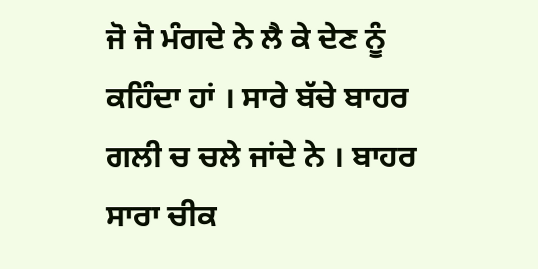ਜੋ ਜੋ ਮੰਗਦੇ ਨੇ ਲੈ ਕੇ ਦੇਣ ਨੂੰ ਕਹਿੰਦਾ ਹਾਂ । ਸਾਰੇ ਬੱਚੇ ਬਾਹਰ ਗਲੀ ਚ ਚਲੇ ਜਾਂਦੇ ਨੇ । ਬਾਹਰ ਸਾਰਾ ਚੀਕ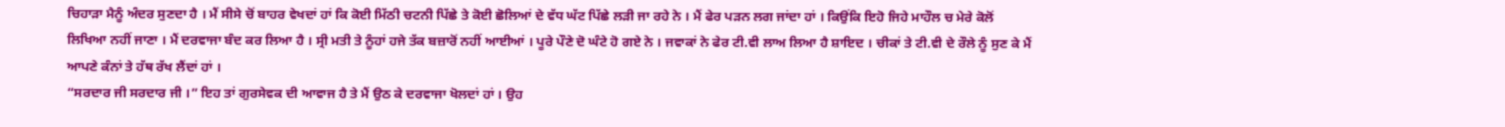ਚਿਹਾੜਾ ਮੈਨੂੰ ਅੰਦਰ ਸੁਣਦਾ ਹੈ । ਮੈਂ ਸੀਸੇ ਚੋਂ ਬਾਹਰ ਵੇਖਦਾਂ ਹਾਂ ਕਿ ਕੋਈ ਮਿੱਠੀ ਚਟਨੀ ਪਿੱਛੇ ਤੇ ਕੋਈ ਛੋਲਿਆਂ ਦੇ ਵੱਧ ਘੱਟ ਪਿੱਛੇ ਲੜੀ ਜਾ ਰਹੇ ਨੇ । ਮੈਂ ਫੇਰ ਪੜਨ ਲਗ ਜਾਂਦਾ ਹਾਂ । ਕਿਉਂਕਿ ਇਹੋ ਜਿਹੇ ਮਾਹੌਲ ਚ ਮੇਰੇ ਕੋਲੋਂ ਲਿਖਿਆ ਨਹੀਂ ਜਾਣਾ । ਮੈਂ ਦਰਵਾਜਾ ਬੰਦ ਕਰ ਲਿਆ ਹੈ । ਸ੍ਰੀ ਮਤੀ ਤੇ ਨੂੰਹਾਂ ਹਜੇ ਤੱਕ ਬਜ਼ਾਰੋਂ ਨਹੀਂ ਆਈਆਂ । ਪੂਰੇ ਪੌਣੇ ਦੋ ਘੰਟੇ ਹੋ ਗਏ ਨੇ । ਜਵਾਕਾਂ ਨੇ ਫੇਰ ਟੀ.ਵੀ ਲਾਅ ਲਿਆ ਹੈ ਸ਼ਾਇਦ । ਚੀਕਾਂ ਤੇ ਟੀ.ਵੀ ਦੇ ਰੌਲੇ ਨੂੰ ਸੁਣ ਕੇ ਮੈਂ ਆਪਣੇ ਕੰਨਾਂ ਤੇ ਹੱਥ ਰੱਖ ਲੈਂਦਾਂ ਹਾਂ ।
“ਸਰਦਾਰ ਜੀ ਸਰਦਾਰ ਜੀ ।” ਇਹ ਤਾਂ ਗੁਰਸੇਵਕ ਦੀ ਆਵਾਜ ਹੈ ਤੇ ਮੈਂ ਉਠ ਕੇ ਦਰਵਾਜਾ ਖੋਲਦਾਂ ਹਾਂ । ਉਹ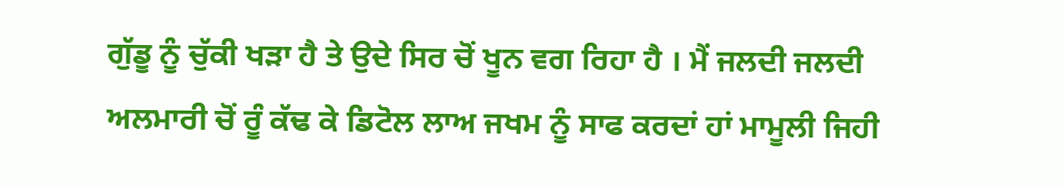ਗੁੱਡੂ ਨੂੰ ਚੁੱਕੀ ਖੜਾ ਹੈ ਤੇ ਉਦੇ ਸਿਰ ਚੋਂ ਖੂਨ ਵਗ ਰਿਹਾ ਹੈ । ਮੈਂ ਜਲਦੀ ਜਲਦੀ ਅਲਮਾਰੀ ਚੋਂ ਰੂੰ ਕੱਢ ਕੇ ਡਿਟੋਲ ਲਾਅ ਜਖਮ ਨੂੰ ਸਾਫ ਕਰਦਾਂ ਹਾਂ ਮਾਮੂਲੀ ਜਿਹੀ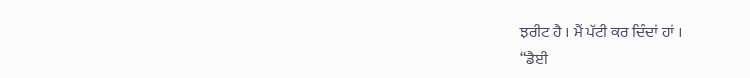ਝਰੀਟ ਹੈ । ਮੈਂ ਪੱਟੀ ਕਰ ਦਿੰਦਾਂ ਹਾਂ ।
“ਡੈਈ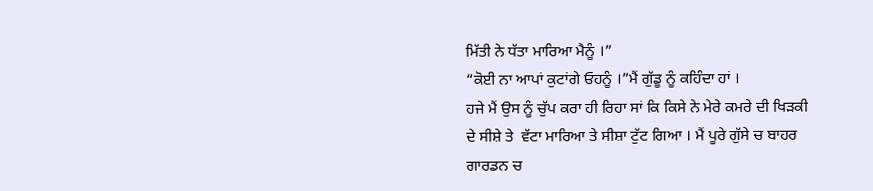ਮਿੱਤੀ ਨੇ ਧੱਤਾ ਮਾਰਿਆ ਮੈਨੂੰ ।”
“ਕੋਈ ਨਾ ਆਪਾਂ ਕੁਟਾਂਗੇ ਓਹਨੂੰ ।”ਮੈਂ ਗੁੱਡੂ ਨੂੰ ਕਹਿੰਦਾ ਹਾਂ ।
ਹਜੇ ਮੈਂ ਉਸ ਨੂੰ ਚੁੱਪ ਕਰਾ ਹੀ ਰਿਹਾ ਸਾਂ ਕਿ ਕਿਸੇ ਨੇ ਮੇਰੇ ਕਮਰੇ ਦੀ ਖਿੜਕੀ ਦੇ ਸੀਸ਼ੇ ਤੇ  ਵੱਟਾ ਮਾਰਿਆ ਤੇ ਸੀਸ਼ਾ ਟੁੱਟ ਗਿਆ । ਮੈਂ ਪੂਰੇ ਗੁੱਸੇ ਚ ਬਾਹਰ ਗਾਰਡਨ ਚ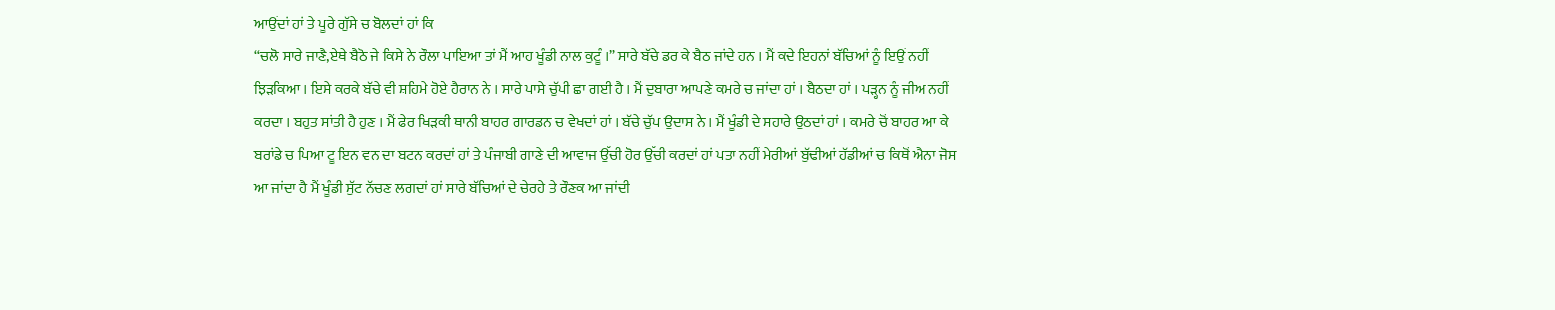ਆਉਂਦਾਂ ਹਾਂ ਤੇ ਪੂਰੇ ਗੁੱਸੇ ਚ ਬੋਲਦਾਂ ਹਾਂ ਕਿ
“ਚਲੋ ਸਾਰੇ ਜਾਣੈ,ਏਥੇ ਬੈਠੋ ਜੇ ਕਿਸੇ ਨੇ ਰੌਲਾ ਪਾਇਆ ਤਾਂ ਮੈਂ ਆਹ ਖੂੰਡੀ ਨਾਲ ਕੁਟੂੰ ।” ਸਾਰੇ ਬੱਚੇ ਡਰ ਕੇ ਬੈਠ ਜਾਂਦੇ ਹਨ । ਮੈਂ ਕਦੇ ਇਹਨਾਂ ਬੱਚਿਆਂ ਨੂੰ ਇਉਂ ਨਹੀਂ ਝਿੜਕਿਆ । ਇਸੇ ਕਰਕੇ ਬੱਚੇ ਵੀ ਸ਼ਹਿਮੇ ਹੋਏ ਹੈਰਾਨ ਨੇ । ਸਾਰੇ ਪਾਸੇ ਚੁੱਪੀ ਛਾ ਗਈ ਹੈ । ਮੈਂ ਦੁਬਾਰਾ ਆਪਣੇ ਕਮਰੇ ਚ ਜਾਂਦਾ ਹਾਂ । ਬੈਠਦਾ ਹਾਂ । ਪੜ੍ਹਨ ਨੂੰ ਜੀਅ ਨਹੀਂ ਕਰਦਾ । ਬਹੁਤ ਸਾਂਤੀ ਹੈ ਹੁਣ । ਮੈਂ ਫੇਰ ਖਿੜਕੀ ਥਾਨੀ ਬਾਹਰ ਗਾਰਡਨ ਚ ਵੇਖਦਾਂ ਹਾਂ । ਬੱਚੇ ਚੁੱਪ ਉਦਾਸ ਨੇ । ਮੈਂ ਖੂੰਡੀ ਦੇ ਸਹਾਰੇ ਉਠਦਾਂ ਹਾਂ । ਕਮਰੇ ਚੋਂ ਬਾਹਰ ਆ ਕੇ ਬਰਾਂਡੇ ਚ ਪਿਆ ਟੂ ਇਨ ਵਨ ਦਾ ਬਟਨ ਕਰਦਾਂ ਹਾਂ ਤੇ ਪੰਜਾਬੀ ਗਾਣੇ ਦੀ ਆਵਾਜ ਉੱਚੀ ਹੋਰ ਉੱਚੀ ਕਰਦਾਂ ਹਾਂ ਪਤਾ ਨਹੀਂ ਮੇਰੀਆਂ ਬੁੱਢੀਆਂ ਹੱਡੀਆਂ ਚ ਕਿਥੋਂ ਐਨਾ ਜੋਸ ਆ ਜਾਂਦਾ ਹੈ ਮੈਂ ਖੂੰਡੀ ਸੁੱਟ ਨੱਚਣ ਲਗਦਾਂ ਹਾਂ ਸਾਰੇ ਬੱਚਿਆਂ ਦੇ ਚੇਰਹੇ ਤੇ ਰੌਣਕ ਆ ਜਾਂਦੀ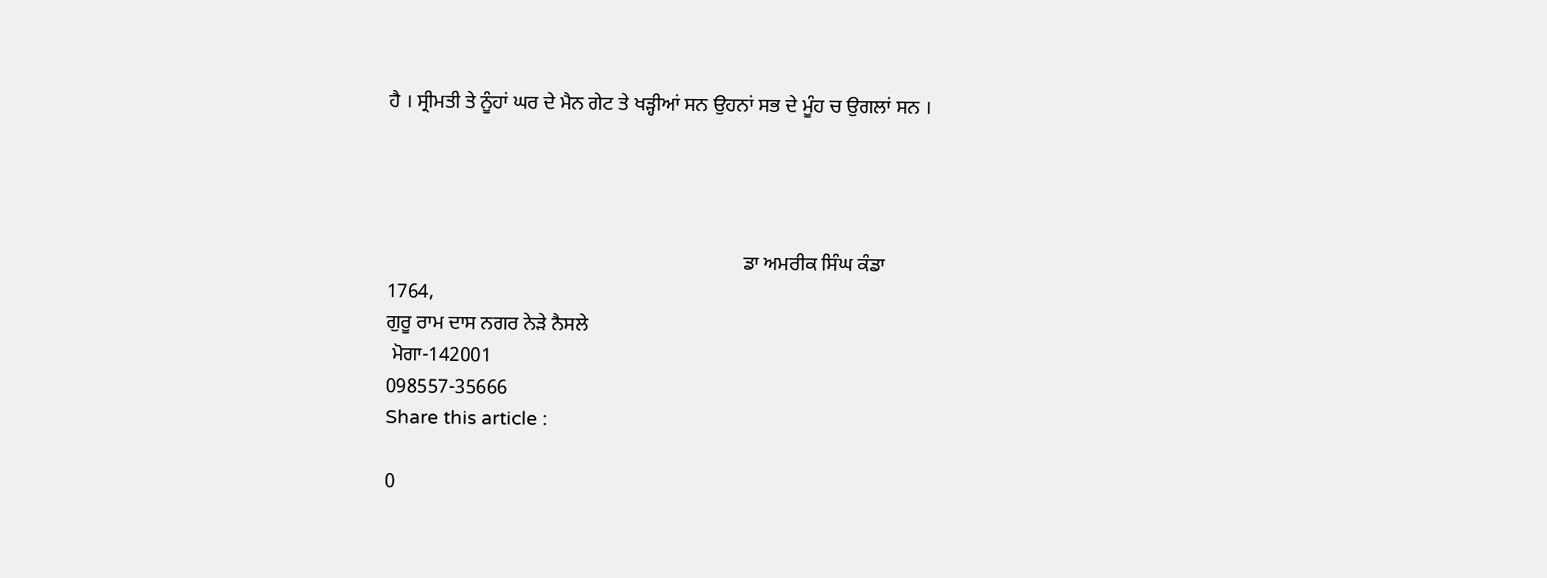ਹੈ । ਸ੍ਰੀਮਤੀ ਤੇ ਨੂੰਹਾਂ ਘਰ ਦੇ ਮੈਨ ਗੇਟ ਤੇ ਖੜ੍ਹੀਆਂ ਸਨ ਉਹਨਾਂ ਸਭ ਦੇ ਮੂੰਹ ਚ ਉਗਲਾਂ ਸਨ ।




                                                                        ਡਾ ਅਮਰੀਕ ਸਿੰਘ ਕੰਡਾ
1764,
ਗੁਰੂ ਰਾਮ ਦਾਸ ਨਗਰ ਨੇੜੇ ਨੈਸਲੇ
 ਮੋਗਾ-142001
098557-35666
Share this article :

0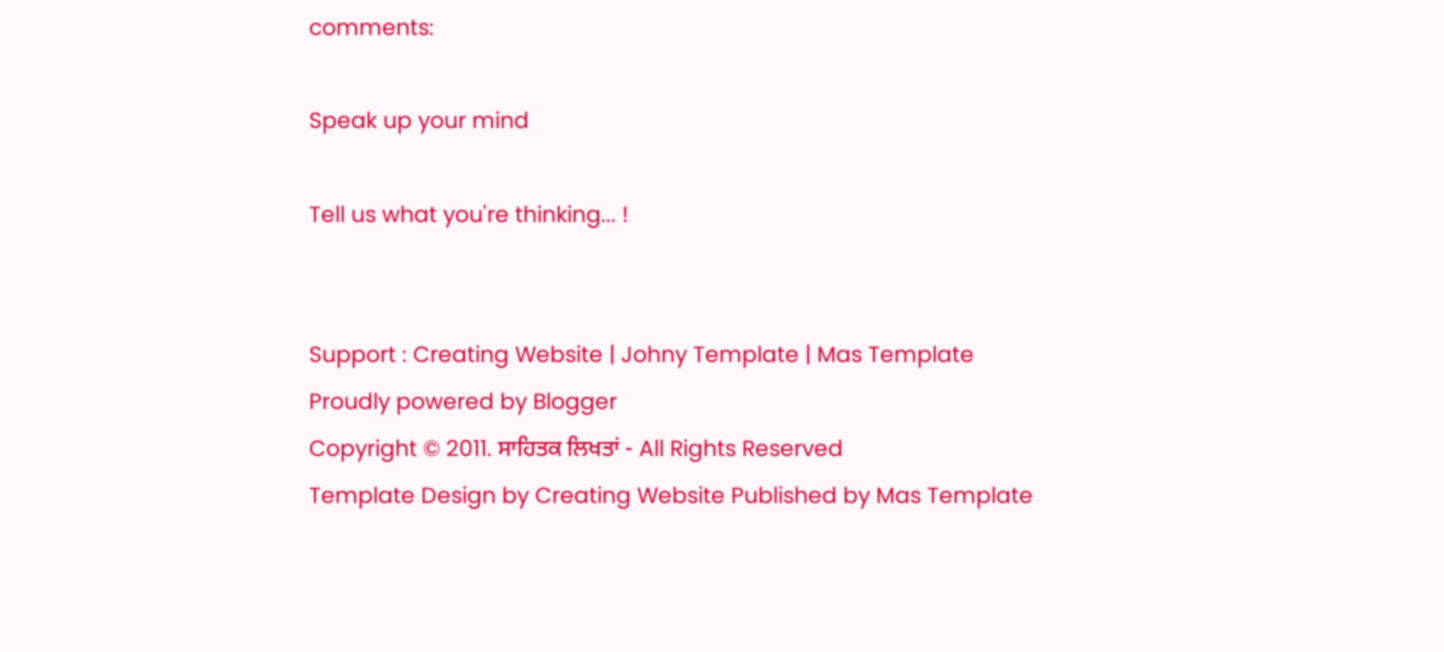comments:

Speak up your mind

Tell us what you're thinking... !


Support : Creating Website | Johny Template | Mas Template
Proudly powered by Blogger
Copyright © 2011. ਸਾਹਿਤਕ ਲਿਖਤਾਂ - All Rights Reserved
Template Design by Creating Website Published by Mas Template